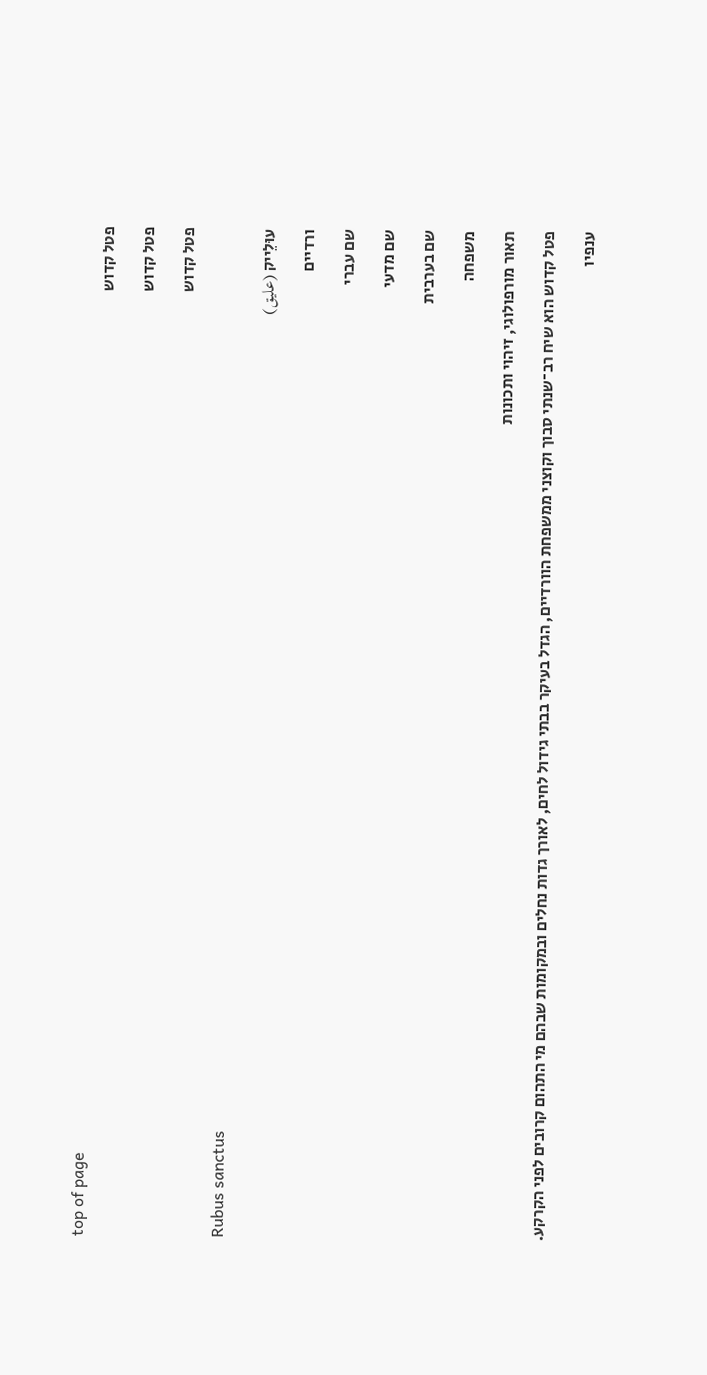top of page
פטל קדוש

פטל קדוש

פטל קדוש

Rubus sanctus

עוּלֵייק (عليق)

ורדיים

שם עברי

שם מדעי

שם בערבית

משפחה

תאור מורפולוגי, זיהוי ותכונות

פטל קדוש הוא שיח רב־שנתי סבוך וקוצני ממשפחת הוורדיים, הגדל בעיקר בבתי גידול לחים, לאורך גדות נחלים ובמקומות שבהם מי התהום קרובים לפני הקרקע.

ענפיו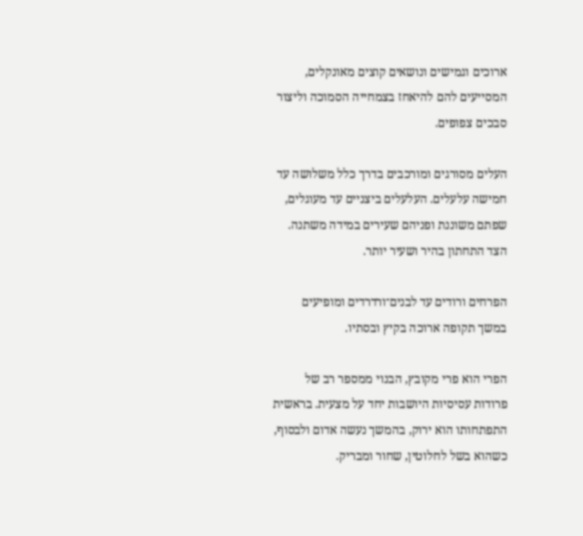ארוכים וגמישים ונושאים קוצים מאונקלים, המסייעים להם להיאחז בצמחייה הסמוכה וליצור סבכים צפופים.

העלים מסורגים ומורכבים בדרך כלל משלושה עד חמישה עלעלים. העלעלים ביצניים עד מעוגלים, שפתם משוננת ופניהם שעירים במידה משתנה. הצד התחתון בהיר ושעיר יותר.

הפרחים ורודים עד לבנים־ורדרדים ומופיעים במשך תקופה ארוכה בקיץ ובסתיו.

הפרי הוא פרי מקובץ, הבנוי ממספר רב של פרודות עסיסיות היושבות יחד על מצעית. בראשית התפתחותו הוא ירוק, בהמשך נעשה אדום ולבסוף, כשהוא בשל לחלוטין, שחור ומבריק.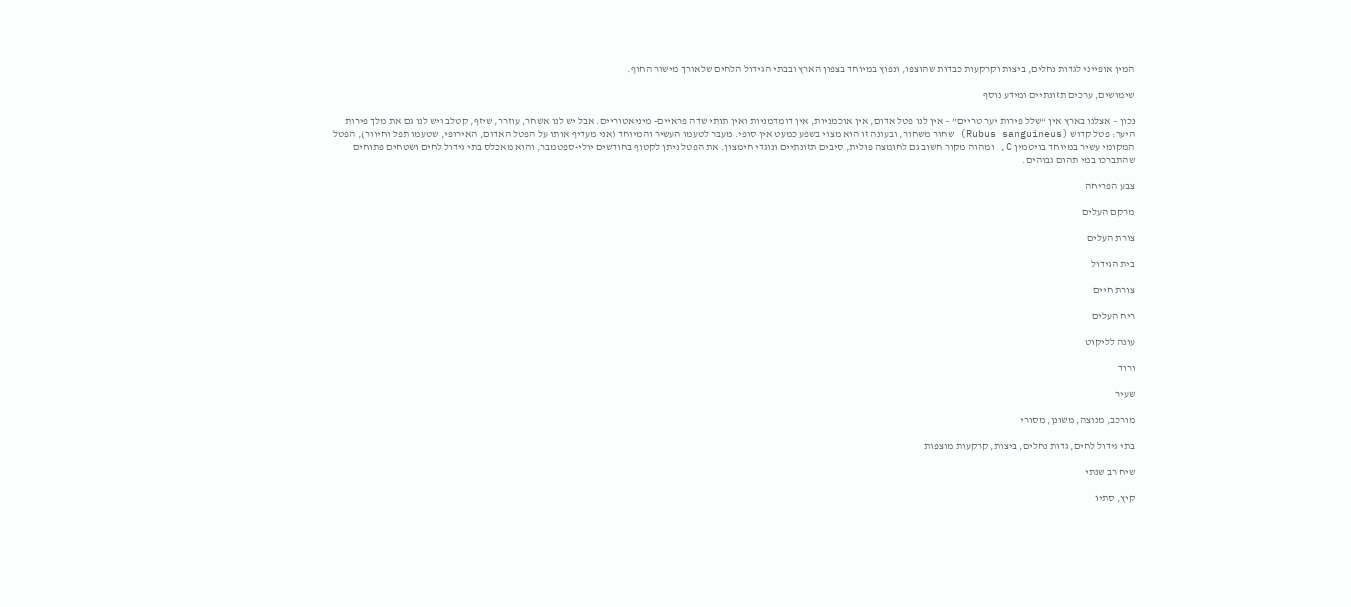המין אופייני לגדות נחלים, ביצות וקרקעות כבדות שהוצפו, ונפוץ במיוחד בצפון הארץ ובבתי הגידול הלחים שלאורך מישור החוף.

שימושים, ערכים תזונתיים ומידע נוסף

נכון – אצלנו בארץ אין “שלל פירות יער טריים” – אין לנו פטל אדום, אין אוכמניות, אין דומדמניות ואין תותי שדה פראיים- מיניאטוריים. אבל יש לנו אשחר, עוזרר, שיזף, קטלב ויש לנו גם את מלך פירות היער: פטל קדוש (Rubus sanguineus) שחור משחור, ובעונה זו הוא מצוי בשפע כמעט אין סופי. מעבר לטעמו העשיר והמיוחד (אני מעדיף אותו על הפטל האדום, האירופי, שטעמו תפל וחיוור), הפטל המקומי עשיר במיוחד בויטמין C, ומהוה מקור חשוב גם לחומצה פולית, סיבים תזונתיים ונוגדי חימצון. את הפטל ניתן לקטוף בחודשים יולי-ספטמבר, והוא מאכלס בתי גידול לחים ושטחים פתוחים שהתברכו במי תהום גבוהים.

צבע הפריחה

מרקם העלים

צורת העלים

בית הגידול

צורת חיים

ריח העלים

עונה לליקוט

ורוד

שעיר

מורכב, מנוצה, משונן, מסורי

בתי גידול לחים, גדות נחלים, ביצות, קרקעות מוצפות

שיח רב שנתי

קיץ, סתיו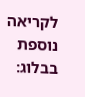לקריאה  נוספת בבלוג: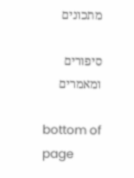מתכונים

סיפורים ומאמרים

bottom of page